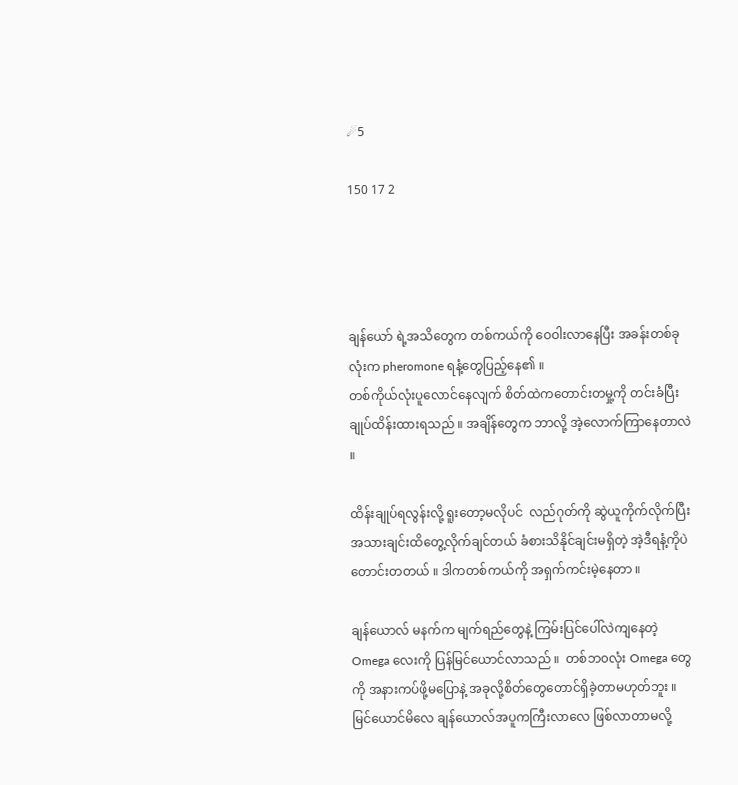☄5

150 17 2




ချန်ယော် ရဲ့အသိတွေက တစ်ကယ်ကို ဝေဝါးလာနေပြီး အခန်းတစ်ခုလုံးက pheromone ရနံ့တွေပြည့်နေ၏ ။
တစ်ကိုယ်လုံးပူလောင်နေလျက် စိတ်ထဲကတောင်းတမှု့ကို တင်းခံပြီး ချုပ်ထိန်းထားရသည် ။ အချိန်တွေက ဘာလို့ အဲ့လောက်ကြာနေတာလဲ ။

ထိန်းချုပ်ရလွန်းလို့ ရူးတော့မလိုပင်  လည်ဂုတ်ကို ဆွဲယူကိုက်လိုက်ပြီး အသားချင်းထိတွေ့လိုက်ချင်တယ် ခံစားသိနိုင်ချင်းမရှိတဲ့ အဲ့ဒီရနံ့ကိုပဲတောင်းတတယ် ။ ဒါကတစ်ကယ်ကို အရှက်ကင်းမဲ့နေတာ ။

ချန်ယောလ် မနက်က မျက်ရည်တွေနဲ့ ကြမ်းပြင်ပေါ်လဲကျနေတဲ့ Omega လေးကို ပြန်မြင်ယောင်လာသည် ။  တစ်ဘ၀လုံး Omega တွေကို အနားကပ်ဖို့မပြောနဲ့ အခုလို့စိတ်တွေတောင်ရှိခဲ့တာမဟုတ်ဘူး ။ မြင်ယောင်မိလေ ချန်ယောလ်အပူကကြီးလာလေ ဖြစ်လာတာမလို့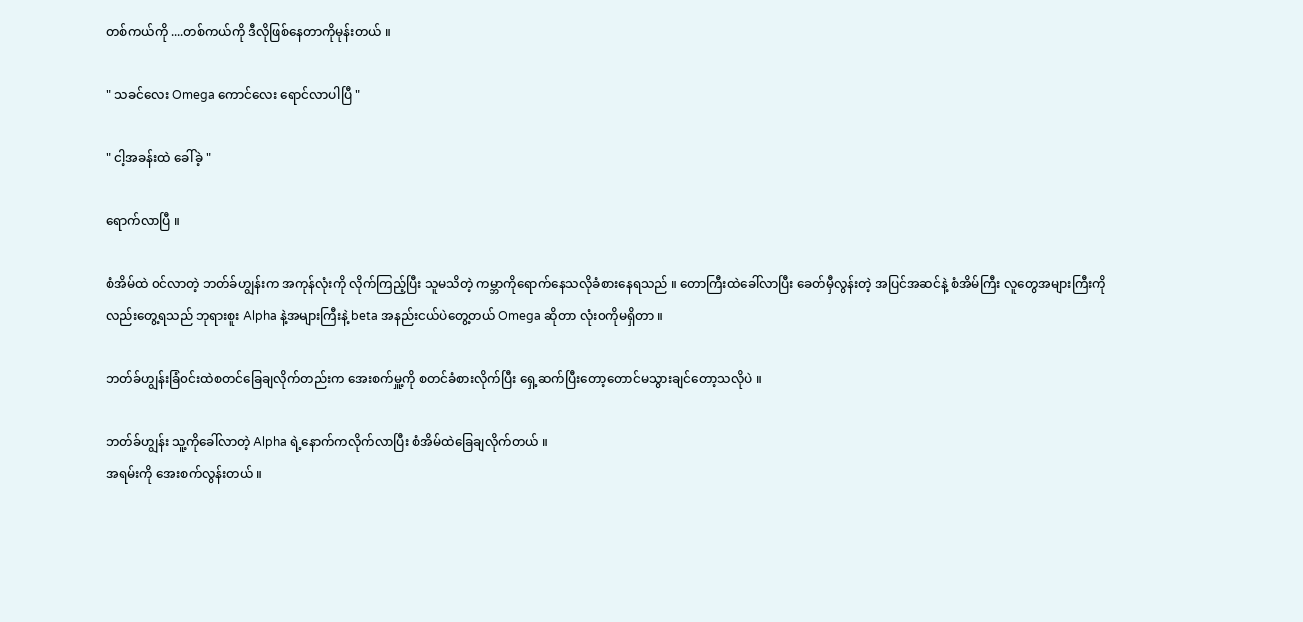တစ်ကယ်ကို ....တစ်ကယ်ကို ဒီလိုဖြစ်နေတာကိုမုန်းတယ် ။

" သခင်လေး ‌Omega ကောင်လေး ရောင်လာပါပြီ "

" ငါ့အခန်းထဲ ခေါ်ခဲ့ "

ရောက်လာပြီ ။

စံအိမ်ထဲ ၀င်လာတဲ့ ဘတ်ခ်ဟျွန်းက အကုန်လုံးကို လိုက်ကြည့်ပြီး သူမသိတဲ့ ကမ္ဘာကိုရောက်နေသလိုခံစားနေရသည် ။ တောကြီးထဲခေါ်လာပြီး ခေတ်မှီလွန်းတဲ့ အပြင်အဆင်နဲ့ စံအိမ်ကြီး လူတွေအများကြီးကိုလည်းတွေ့ရသည် ဘုရားစူး Alpha နဲ့အများကြီးနဲ့ beta အနည်းငယ်ပဲတွေ့တယ် Omega ဆိုတာ လုံး၀ကိုမရှိတာ ။

ဘတ်ခ်ဟျွန်းခြံ၀င်းထဲစတင်ခြေချလိုက်တည်းက အေးစက်မှူ့ကို စတင်ခံစားလိုက်ပြီး ရှေ့ဆက်ပြီးတော့တောင်မသွားချင်တော့သလိုပဲ ။

ဘတ်ခ်ဟျွန်း သူ့ကိုခေါ်လာတဲ့ Alpha ရဲ့နောက်ကလိုက်လာပြီး စံအိမ်ထဲခြေချလိုက်တယ် ။
အရမ်းကို အေးစက်လွန်းတယ် ။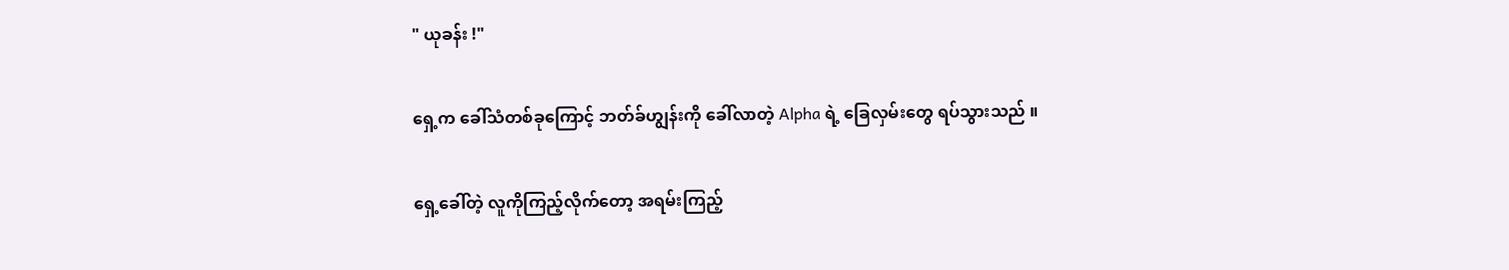" ယုခန်း !"

ရှေ့က ခေါ်သံတစ်ခုကြောင့် ဘတ်ခ်ဟျွန်းကို ခေါ်လာတဲ့ Alpha ရဲ့ ခြေလှမ်းတွေ ရပ်သွားသည် ။

ရှေ့ခေါ်တဲ့ လူကိုကြည့်လိုက်တော့ အရမ်းကြည့်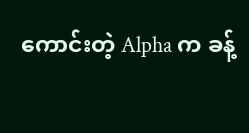ကောင်းတဲ့ Alpha က ခန့်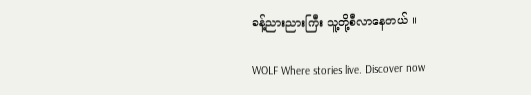ခန့်ညားညားကြီး သူ့တို့စီလာနေတယ် ။

WOLF Where stories live. Discover now